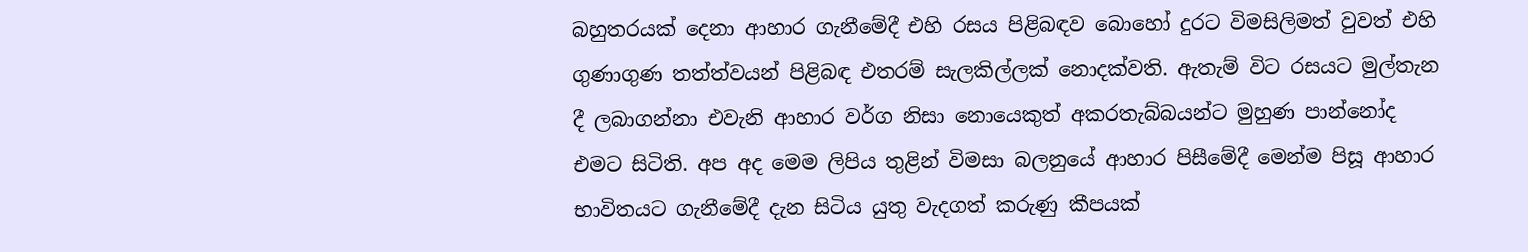බහුතරයක් දෙනා ආහාර ගැනීමේදී එහි රසය පිළිබඳව බොහෝ දුරට විමසිලිමත් වුවත් එහි ගුණාගුණ තත්ත්වයන් පිළිබඳ එතරම් සැලකිල්ලක් නොදක්වති. ඇතැම් විට රසයට මුල්තැන දී ලබාගන්නා එවැනි ආහාර වර්ග නිසා නොයෙකුත් අකරතැබ්බයන්ට මුහුණ පාන්නෝද එමට සිටිති. අප අද මෙම ලිපිය තුළින් විමසා බලනුයේ ආහාර පිසීමේදී මෙන්ම පිසූ ආහාර භාවිතයට ගැනීමේදී දැන සිටිය යුතු වැදගත් කරුණු කීපයක්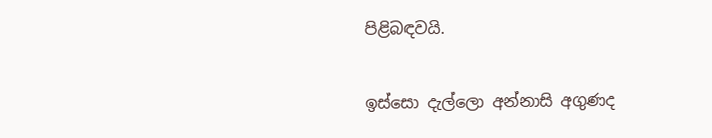පිළිබඳවයි.

ඉස්සො දැල්ලො අන්නාසි අගුණද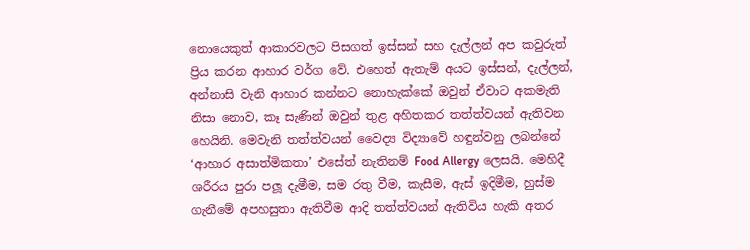නොයෙකුත් ආකාරවලට පිසගත් ඉස්සන් සහ දැල්ලන් අප කවුරුත් ප්‍රිය කරන ආහාර වර්ග වේ. එහෙත් ඇතැම් අයට ඉස්සන්, දැල්ලන්, අන්නාසි වැනි ආහාර කන්නට නොහැක්කේ ඔවුන් ඒවාට අකමැති නිසා නොව, කෑ සැණින් ඔවුන් තුළ අහිතකර තත්ත්වයන් ඇතිවන හෙයිනි. මෙවැනි තත්ත්වයන් වෛද්‍ය විද්‍යාවේ හඳුන්වනු ලබන්නේ ‘ආහාර අසාත්මිකතා’ එසේත් නැතිනම් Food Allergy ලෙසයි. මෙහිදී ශරීරය පුරා පලූ දැමීම, සම රතු වීම, කැසීම, ඇස් ඉදිමීම, හුස්ම ගැනීමේ අපහසුතා ඇතිවීම ආදි තත්ත්වයන් ඇතිවිය හැකි අතර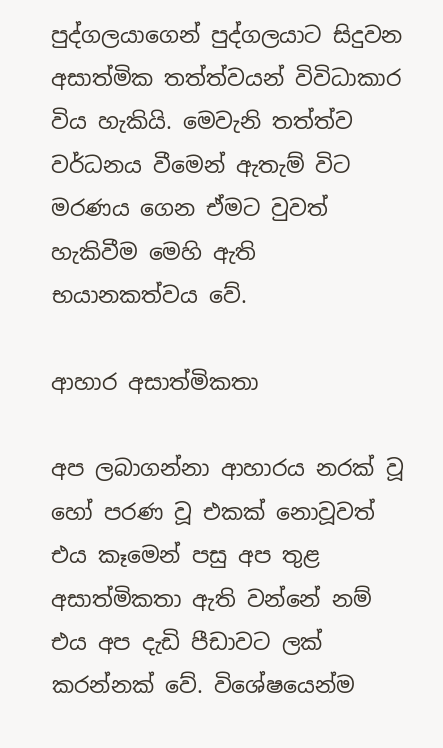පුද්ගලයාගෙන් පුද්ගලයාට සිදුවන අසාත්මික තත්ත්වයන් විවිධාකාර විය හැකියි. මෙවැනි තත්ත්ව වර්ධනය වීමෙන් ඇතැම් විට මරණය ගෙන ඒමට වුවත් හැකිවීම මෙහි ඇති භයානකත්වය වේ.

ආහාර අසාත්මිකතා

අප ලබාගන්නා ආහාරය නරක් වූ හෝ පරණ වූ එකක් නොවූවත් එය කෑමෙන් පසු අප තුළ අසාත්මිකතා ඇති වන්නේ නම් එය අප දැඩි පීඩාවට ලක් කරන්නක් වේ. විශේෂයෙන්ම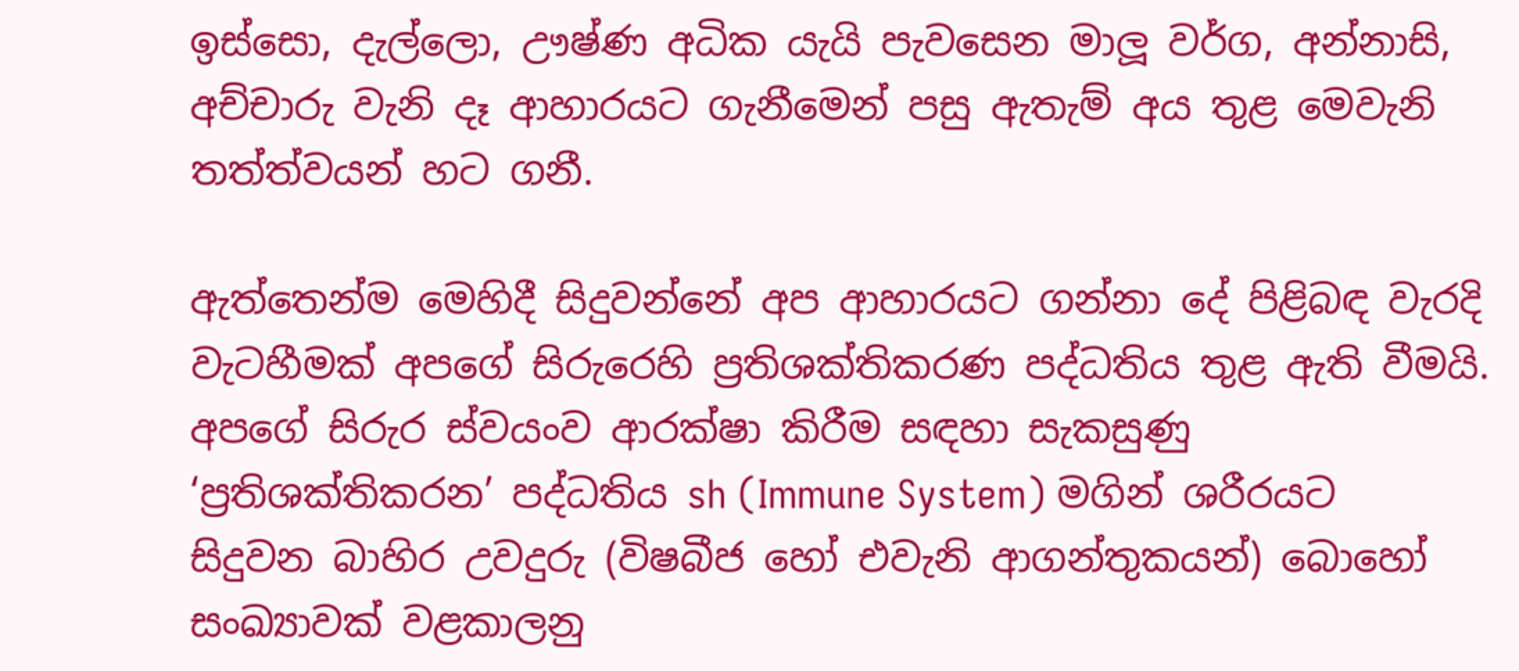ඉස්සො, දැල්ලො, ඌෂ්ණ අධික යැයි පැවසෙන මාලූ වර්ග, අන්නාසි, අච්චාරු වැනි දෑ ආහාරයට ගැනීමෙන් පසු ඇතැම් අය තුළ මෙවැනි තත්ත්වයන් හට ගනී.

ඇත්තෙන්ම මෙහිදී සිදුවන්නේ අප ආහාරයට ගන්නා දේ පිළිබඳ වැරදි වැටහීමක් අපගේ සිරුරෙහි ප්‍රතිශක්තිකරණ පද්ධතිය තුළ ඇති වීමයි. අපගේ සිරුර ස්වයංව ආරක්ෂා කිරීම සඳහා සැකසුණු ‘ප්‍රතිශක්තිකරන’ පද්ධතිය sh (Immune System) මගින් ශරීරයට සිදුවන බාහිර උවදුරු (විෂබීජ හෝ එවැනි ආගන්තුකයන්) බොහෝ සංඛ්‍යාවක් වළකාලනු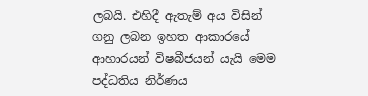ලබයි. එහිදී ඇතැම් අය විසින් ගනු ලබන ඉහත ආකාරයේ ආහාරයන් විෂබීජයන් යැයි මෙම පද්ධතිය නිර්ණය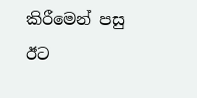කිරීමෙන් පසු ඊට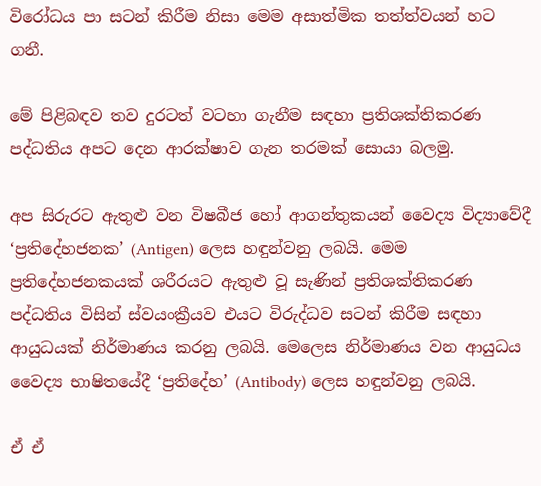විරෝධය පා සටන් කිරීම නිසා මෙම අසාත්මික තත්ත්වයන් හට ගනී.

මේ පිළිබඳව තව දුරටත් වටහා ගැනීම සඳහා ප්‍රතිශක්තිකරණ පද්ධතිය අපට දෙන ආරක්ෂාව ගැන තරමක් සොයා බලමු.

අප සිරුරට ඇතුළු වන විෂබීජ හෝ ආගන්තුකයන් වෛද්‍ය විද්‍යාවේදී ‘ප්‍රතිදේහජනක’ (Antigen) ලෙස හඳුන්වනු ලබයි. මෙම ප්‍රතිදේහජනකයක් ශරීරයට ඇතුළු වූ සැණින් ප්‍රතිශක්තිකරණ පද්ධතිය විසින් ස්වයංක්‍රීයව එයට විරුද්ධව සටන් කිරීම සඳහා ආයුධයක් නිර්මාණය කරනු ලබයි. මෙලෙස නිර්මාණය වන ආයුධය වෛද්‍ය භාෂිතයේදී ‘ප්‍රතිදේහ’ (Antibody) ලෙස හඳුන්වනු ලබයි.

ඒ ඒ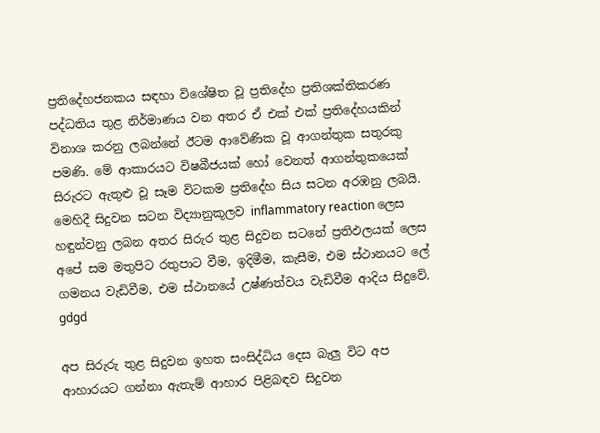ප්‍රතිදේහජනකය සඳහා විශේෂිත වූ ප්‍රතිදේහ ප්‍රතිශක්තිකරණ පද්ධතිය තුළ නිර්මාණය වන අතර ඒ එක් එක් ප්‍රතිදේහයකින් විනාශ කරනු ලබන්නේ ඊටම ආවේණික වූ ආගන්තුක සතුරකු පමණි. මේ ආකාරයට විෂබීජයක් හෝ වෙනත් ආගන්තුකයෙක් සිරුරට ඇතුළු වූ සෑම විටකම ප්‍රතිදේහ සිය සටන අරඹනු ලබයි. මෙහිදී සිදුවන සටන විද්‍යානුකූලව inflammatory reaction ලෙස හඳුන්වනු ලබන අතර සිරුර තුළ සිදුවන සටනේ ප්‍රතිඵලයක් ලෙස අපේ සම මතුපිට රතුපාට වීම, ඉදිමීම, කැසීම, එම ස්ථානයට ලේ ගමනය වැඩිවීම, එම ස්ථානයේ උෂ්ණත්වය වැඩිවීම ආදිය සිදුවේ.  gdgd

අප සිරුරු තුළ සිදුවන ඉහත සංසිද්ධිය දෙස බැලු විට අප ආහාරයට ගන්නා ඇතැම් ආහාර පිළිබඳව සිදුවන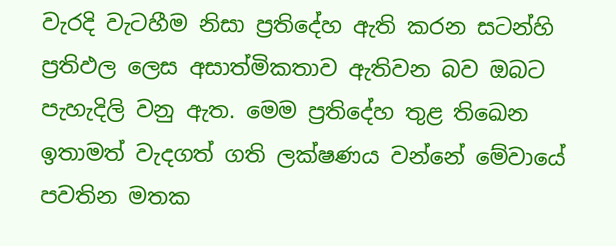වැරදි වැටහීම නිසා ප්‍රතිදේහ ඇති කරන සටන්හි ප්‍රතිඵල ලෙස අසාත්මිකතාව ඇතිවන බව ඔබට පැහැදිලි වනු ඇත. මෙම ප්‍රතිදේහ තුළ තිඛෙන ඉතාමත් වැදගත් ගති ලක්ෂණය වන්නේ මේවායේ පවතින මතක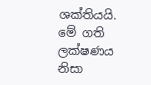ශක්තියයි. මේ ගති ලක්ෂණය නිසා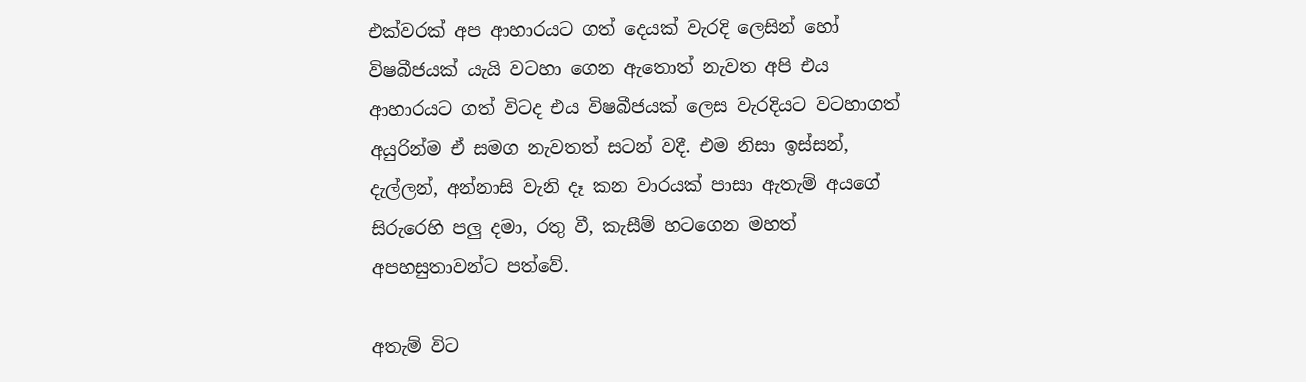එක්වරක් අප ආහාරයට ගත් දෙයක් වැරදි ලෙසින් හෝ විෂබීජයක් යැයි වටහා ගෙන ඇතොත් නැවත අපි එය ආහාරයට ගත් විටද එය විෂබීජයක් ලෙස වැරදියට වටහාගත් අයුරින්ම ඒ සමග නැවතත් සටන් වදී. එම නිසා ඉස්සන්, දැල්ලන්, අන්නාසි වැනි දෑ කන වාරයක් පාසා ඇතැම් අයගේ සිරුරෙහි පලු දමා, රතු වී, කැසීම් හටගෙන මහත් අපහසුතාවන්ට පත්වේ.

අතැම් විට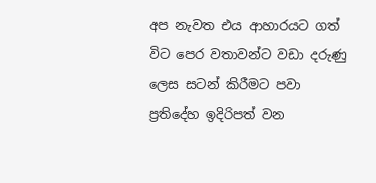අප නැවත එය ආහාරයට ගත් විට පෙර වතාවන්ට වඩා දරුණු ලෙස සටන් කිරීමට පවා ප්‍රතිදේහ ඉදිරිපත් වන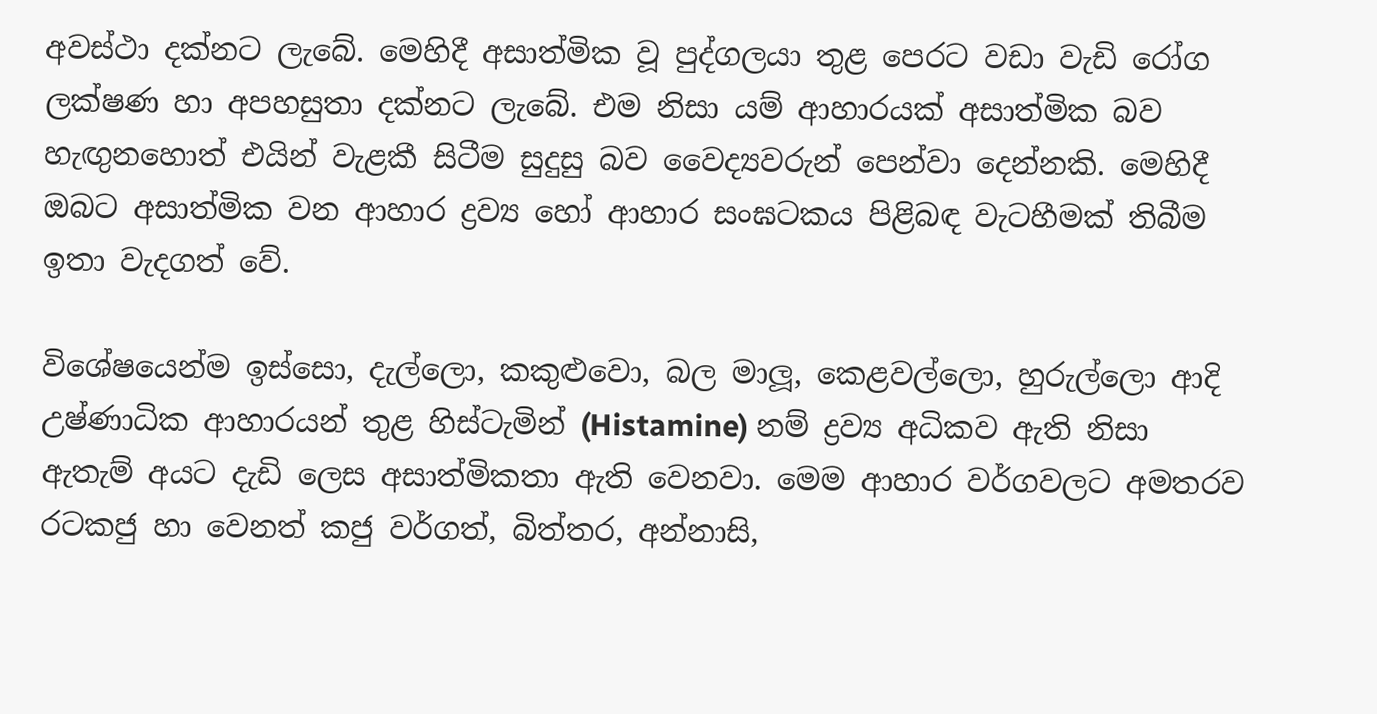අවස්ථා දක්නට ලැබේ. මෙහිදී අසාත්මික වූ පුද්ගලයා තුළ පෙරට වඩා වැඩි රෝග ලක්ෂණ හා අපහසුතා දක්නට ලැබේ. එම නිසා යම් ආහාරයක් අසාත්මික බව හැඟුනහොත් එයින් වැළකී සිටීම සුදුසු බව වෛද්‍යවරුන් පෙන්වා දෙන්නකි. මෙහිදී ඔබට අසාත්මික වන ආහාර ද්‍රව්‍ය හෝ ආහාර සංඝටකය පිළිබඳ වැටහීමක් තිබීම ඉතා වැදගත් වේ.

විශේෂයෙන්ම ඉස්සො, දැල්ලො, කකුළුවො, බල මාලූ, කෙළවල්ලො, හුරුල්ලො ආදි උෂ්ණාධික ආහාරයන් තුළ හිස්ටැමින් (Histamine) නම් ද්‍රව්‍ය අධිකව ඇති නිසා ඇතැම් අයට දැඩි ලෙස අසාත්මිකතා ඇති වෙනවා. මෙම ආහාර වර්ගවලට අමතරව රටකජු හා වෙනත් කජු වර්ගත්, බිත්තර, අන්නාසි,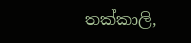තක්කාලි,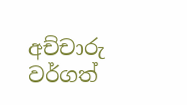අච්චාරු වර්ගත්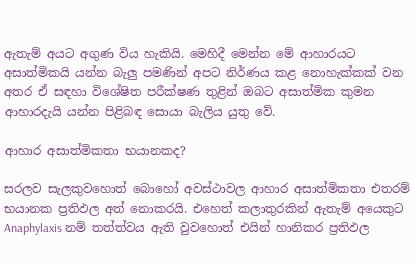ඇතැම් අයට අගුණ විය හැකියි. මෙහිදී මෙන්න මේ ආහාරයට අසාත්මිකයි යන්න බැලු පමණින් අපට නිර්ණය කළ නොහැක්කක් වන අතර ඒ සඳහා විශේෂිත පරීක්ෂණ තුළින් ඔබට අසාත්මික කුමන ආහාරදැයි යන්න පිළිබඳ සොයා බැලිය යුතු වේ.

ආහාර අසාත්මිකතා භයානකද?

සරලව සැලකුවහොත් බොහෝ අවස්ථාවල ආහාර අසාත්මිකතා එතරම් භයානක ප්‍රතිඵල අත් නොකරයි. එහෙත් කලාතුරකින් ඇතැම් අයෙකුට  Anaphylaxis නම් තත්ත්වය ඇති වුවහොත් එයින් හානිකර ප්‍රතිඵල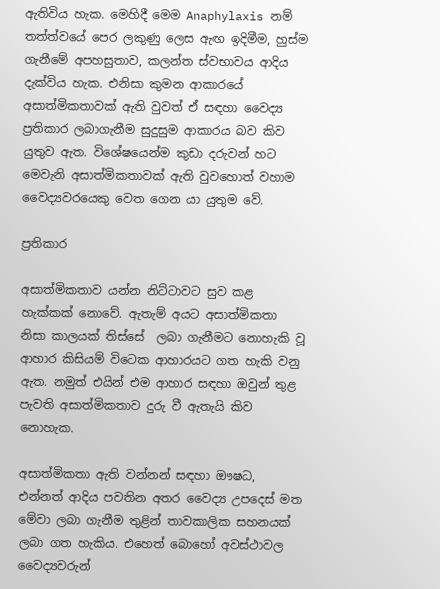ඇතිවිය හැක. මෙහිදී මෙම Anaphylaxis නම් තත්ත්වයේ පෙර ලකුණු ලෙස ඇඟ ඉදිමීම, හුස්ම ගැනීමේ අපහසුතාව, කලන්ත ස්වභාවය ආදිය දැක්විය හැක. එනිසා කුමන ආකාරයේ අසාත්මිකතාවක් ඇති වුවත් ඒ සඳහා වෛද්‍ය ප්‍රතිකාර ලබාගැනීම සුදුසුම ආකාරය බව කිව යුතුව ඇත. විශේෂයෙන්ම කුඩා දරුවන් හට මෙවැනි අසාත්මිකතාවක් ඇති වුවහොත් වහාම වෛද්‍යවරයෙකු වෙත ගෙන යා යුතුම වේ.

ප්‍රතිකාර

අසාත්මිකතාව යන්න නිට්ටාවට සුව කළ හැක්කක් නොවේ. ඇතැම් අයට අසාත්මිකතා නිසා කාලයක් තිස්සේ  ලබා ගැනීමට නොහැකි වූ ආහාර කිසියම් විටෙක ආහාරයට ගත හැකි වනු ඇත. නමුත් එයින් එම ආහාර සඳහා ඔවුන් තුළ පැවති අසාත්මිකතාව දුරු වී ඇතැයි කිව නොහැක.

අසාත්මිකතා ඇති වන්නන් සඳහා ඖෂධ, එන්නත් ආදිය පවතින අතර වෛද්‍ය උපදෙස් මත මේවා ලබා ගැනීම තුළින් තාවකාලික සහනයක් ලබා ගත හැකිය. එහෙත් බොහෝ අවස්ථාවල වෛද්‍යවරුන්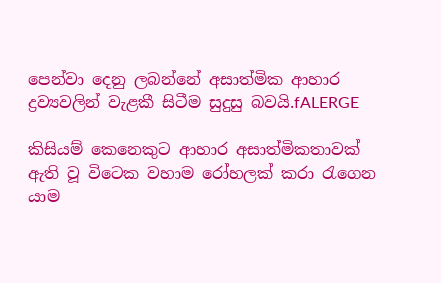පෙන්වා දෙනු ලබන්නේ අසාත්මික ආහාර ද්‍රව්‍යවලින් වැළකී සිටීම සුදුසු බවයි.fALERGE

කිසියම් කෙනෙකුට ආහාර අසාත්මිකතාවක් ඇති වූ විටෙක වහාම රෝහලක් කරා රැගෙන යාම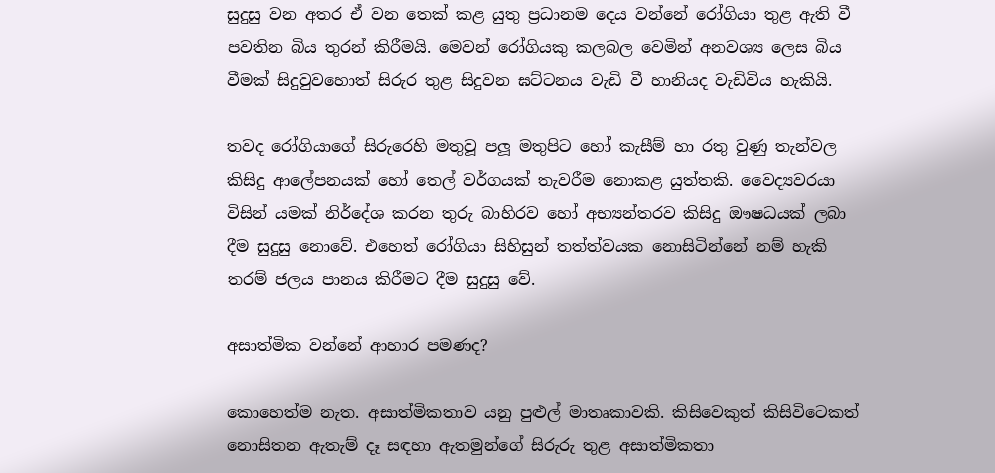සුදුසු වන අතර ඒ වන තෙක් කළ යුතු ප්‍රධානම දෙය වන්නේ රෝගියා තුළ ඇති වී පවතින බිය තුරන් කිරීමයි. මෙවන් රෝගියකු කලබල වෙමින් අනවශ්‍ය ලෙස බිය වීමක් සිදුවුවහොත් සිරුර තුළ සිදුවන ඝට්ටනය වැඩි වී හානියද වැඩිවිය හැකියි.

තවද රෝගියාගේ සිරුරෙහි මතුවූ පලූ මතුපිට හෝ කැසීම් හා රතු වුණු තැන්වල කිසිදු ආලේපනයක් හෝ තෙල් වර්ගයක් තැවරීම නොකළ යුත්තකි. වෛද්‍යවරයා විසින් යමක් නිර්දේශ කරන තුරු බාහිරව හෝ අභ්‍යන්තරව කිසිදු ඖෂධයක් ලබා දීම සුදුසු නොවේ. එහෙත් රෝගියා සිහිසුන් තත්ත්වයක නොසිටින්නේ නම් හැකි තරම් ජලය පානය කිරීමට දීම සුදුසු වේ.

අසාත්මික වන්නේ ආහාර පමණද?

කොහෙත්ම නැත. අසාත්මිකතාව යනු පුළුල් මාතෘකාවකි. කිසිවෙකුත් කිසිවිටෙකත් නොසිතන ඇතැම් දෑ සඳහා ඇතමුන්ගේ සිරුරු තුළ අසාත්මිකතා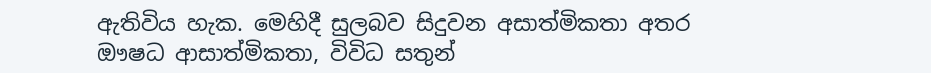ඇතිවිය හැක. මෙහිදී සුලබව සිදුවන අසාත්මිකතා අතර ඖෂධ ආසාත්මිකතා, විවිධ සතුන්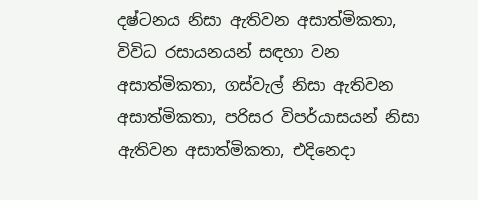දෂ්ටනය නිසා ඇතිවන අසාත්මිකතා, විවිධ රසායනයන් සඳහා වන අසාත්මිකතා, ගස්වැල් නිසා ඇතිවන අසාත්මිකතා, පරිසර විපර්යාසයන් නිසා ඇතිවන අසාත්මිකතා, එදිනෙදා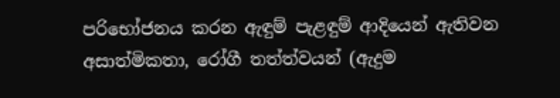පරිභෝජනය කරන ඇඳුම් පැළඳුම් ආදියෙන් ඇතිවන අසාත්මිකතා, රෝගී තත්ත්වයන් (ඇදුම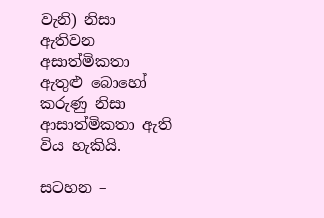වැනි) නිසා ඇතිවන අසාත්මිකතා ඇතුළු බොහෝ කරුණු නිසා ආසාත්මිකතා ඇති විය හැකියි.

සටහන –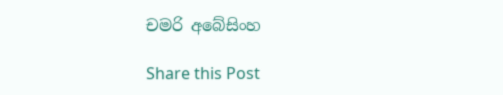චමරි අබේසිංහ

Share this Post